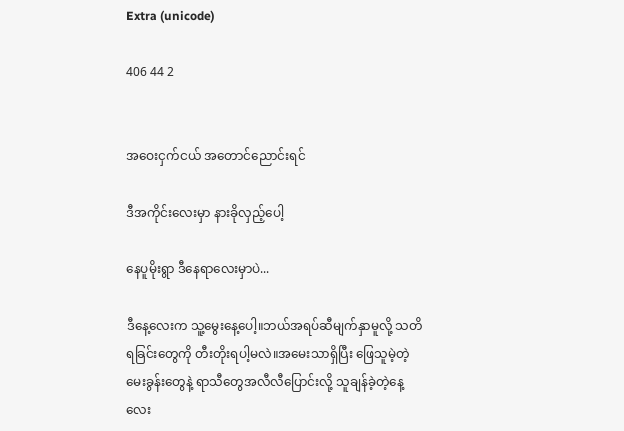Extra (unicode)

406 44 2


အဝေးငှက်ငယ် အတောင်ညောင်းရင်

ဒီအကိုင်းလေးမှာ နားခိုလှည့်ပေါ့

နေပူမိုးရွာ ဒီနေရာလေးမှာပဲ...

ဒီနေ့လေးက သူ့မွေးနေ့ပေါ့။ဘယ်အရပ်ဆီမျက်နှာမူလို့ သတိရခြင်းတွေကို တီးတိုးရပါ့မလဲ။အမေးသာရှိပြီး ဖြေသူမဲ့တဲ့မေးခွန်းတွေနဲ့ ရာသီတွေအလီလီပြောင်းလို့ သူချန်ခဲ့တဲ့နေ့လေး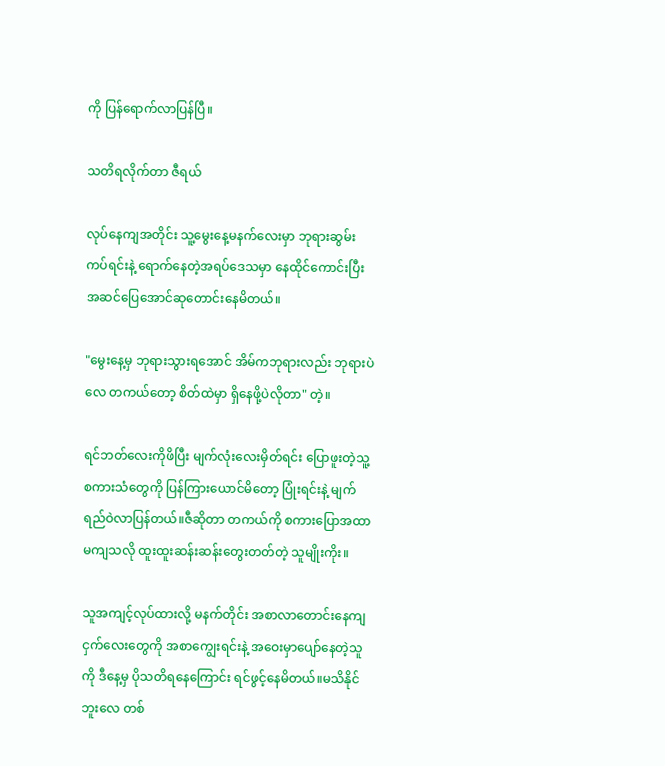ကို ပြန်ရောက်လာပြန်ပြီ။

သတိရလိုက်တာ ဇီရယ်

လုပ်နေကျအတိုင်း သူ့မွေးနေ့မနက်လေးမှာ ဘုရားဆွမ်းကပ်ရင်းနဲ့ ရောက်နေတဲ့အရပ်ဒေသမှာ နေထိုင်ကောင်းပြီး အဆင်ပြေအောင်ဆုတောင်းနေမိတယ်။

"မွေးနေ့မှ ဘုရားသွားရအောင် အိမ်ကဘုရားလည်း ဘုရားပဲလေ တကယ်တော့ စိတ်ထဲမှာ ရှိနေဖို့ပဲလိုတာ" တဲ့။

ရင်ဘတ်လေးကိုဖိပြီး မျက်လုံးလေးမှိတ်ရင်း ပြောဖူးတဲ့သူ့စကားသံတွေကို ပြန်ကြားယောင်မိတော့ ပြုံးရင်းနဲ့ မျက်ရည်ဝဲလာပြန်တယ်။ဇီဆိုတာ တကယ်ကို စကားပြောအထာမကျသလို ထူးထူးဆန်းဆန်းတွေးတတ်တဲ့ သူမျိုးကိုး။

သူအကျင့်လုပ်ထားလို့ မနက်တိုင်း အစာလာတောင်းနေကျ ငှက်လေးတွေကို အစာကျွေးရင်းနဲ့ အဝေးမှာပျော်နေတဲ့သူကို ဒီနေ့မှ ပိုသတိရနေကြောင်း ရင်ဖွင့်နေမိတယ်။မသိနိုင်ဘူးလေ တစ်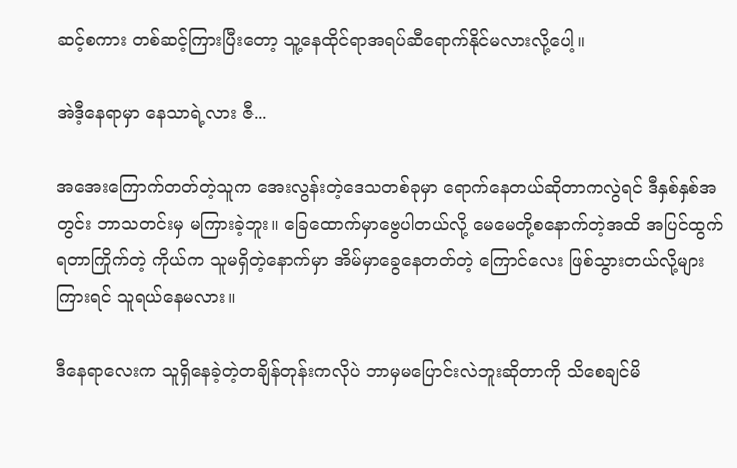ဆင့်စကား တစ်ဆင့်ကြားပြီးတော့ သူ့နေထိုင်ရာအရပ်ဆီရောက်နိုင်မလားလို့ပေါ့။

အဲဒီ့နေရာမှာ နေသာရဲ့လား ဇီ...

အအေးကြောက်တတ်တဲ့သူက အေးလွန်းတဲ့ဒေသတစ်ခုမှာ ရောက်နေတယ်ဆိုတာကလွဲရင် ဒီနှစ်နှစ်အတွင်း ဘာသတင်းမှ မကြားခဲ့ဘူး။ ခြေထောက်မှာဗွေပါတယ်လို့ မေမေတို့စနောက်တဲ့အထိ အပြင်ထွက်ရတာကြိုက်တဲ့ ကိုယ်က သူမရှိတဲ့နောက်မှာ အိမ်မှာခွေနေတတ်တဲ့ ကြောင်လေး ဖြစ်သွားတယ်လို့များကြားရင် သူရယ်နေမလား။

ဒီနေရာလေးက သူရှိနေခဲ့တဲ့တချိန်တုန်းကလိုပဲ ဘာမှမပြောင်းလဲဘူးဆိုတာကို သိစေချင်မိ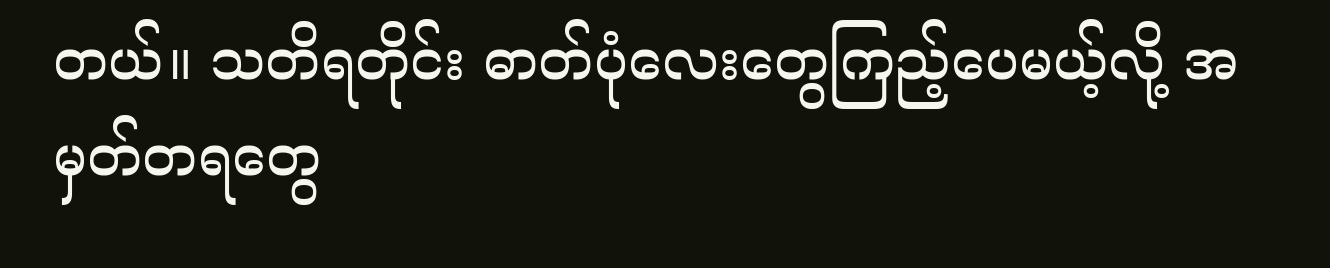တယ်။ သတိရတိုင်း ဓာတ်ပုံလေးတွေကြည့်ပေမယ့်လို့ အမှတ်တရတွေ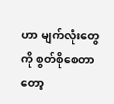ဟာ မျက်လုံးတွေကို စွတ်စိုစေတာတော့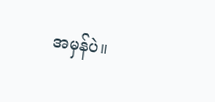အမှန်ပဲ။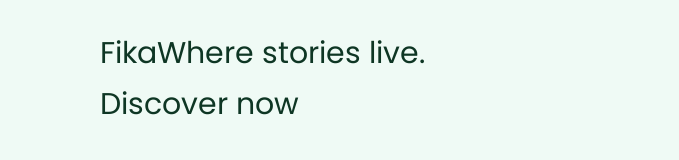FikaWhere stories live. Discover now